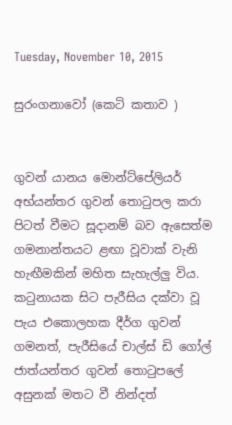Tuesday, November 10, 2015

සුරංගනාවෝ (කෙටි කතාව )


ගුවන් යානය මොන්ට්පේලියර් අභ්යන්තර ගුවන් තොටුපල කරා පිටත් වීමට සූදානම් බව ඇසෙත්ම ගමනාන්තයට ළඟා වූවාක් වැනි හැඟීමකින් මහිත සැහැල්ලු විය. කටුනායක සිට පැරීසිය දක්වා වූ පැය එකොලහක දීර්ග ගුවන් ගමනත්, පැරීසියේ චාල්ස් ඩි ගෝල් ජාත්යන්තර ගුවන් තොටුපලේ අසුනක් මතට වී නින්දත්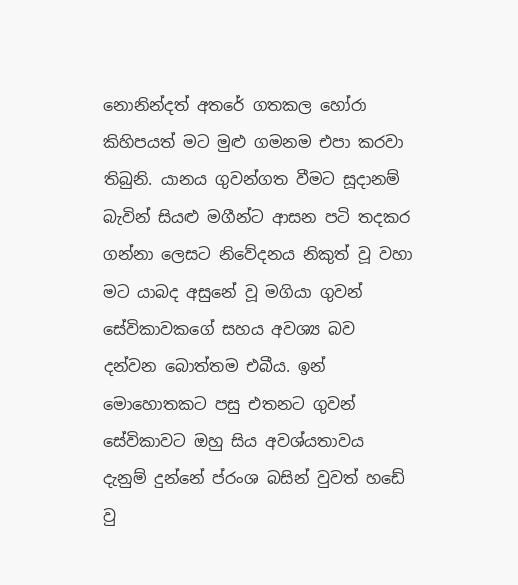නොනින්දත් අතරේ ගතකල හෝරා කිහිපයත් මට මුළු ගමනම එපා කරවා තිබුනි. යානය ගුවන්ගත වීමට සූදානම් බැවින් සියළු මගීන්ට ආසන පටි තදකර ගන්නා ලෙසට නිවේදනය නිකුත් වූ වහා මට යාබද අසුනේ වූ මගියා ගුවන් සේවිකාවකගේ සහය අවශ්‍ය බව දන්වන බොත්තම එබීය. ඉන් මොහොතකට පසු එතනට ගුවන් සේවිකාවට ඔහු සිය අවශ්යතාවය දැනුම් දුන්නේ ප්රංශ බසින් වුවත් හඩේ වු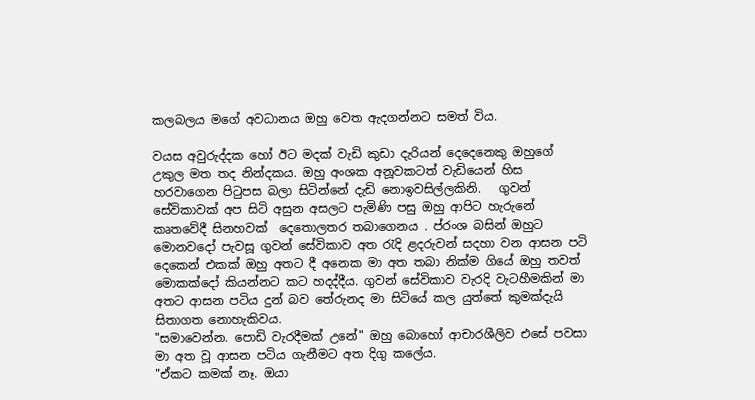කලබලය මගේ අවධානය ඔහු වෙත ඇදගන්නට සමත් විය.

වයස අවුරුද්දක හෝ ඊට මදක් වැඩි කුඩා දැරියන් දෙදෙනෙකු ඔහුගේ උකුල මත තද නින්දකය. ඔහු අංශක අනූවකටත් වැඩියෙන් හිස හරවාගෙන පිටුපස බලා සිටින්නේ දැඩි නොඉවසිල්ලකිනි.   ගුවන් සේවිකාවක් අප සිටි අසුන අසලට පැමිණි පසු ඔහු ආපිට හැරුනේ කෘතවේදී සිනහවක්  දෙතොලතර තබාගෙනය . ප්රංශ බසින් ඔහුට මොනවදෝ පැවසූ ගුවන් සේවිකාව අත රැදි ළදරුවන් සදහා වන ආසන පටි දෙකෙන් එකක් ඔහු අතට දී අනෙක මා අත තබා නික්ම ගියේ ඔහු තවත් මොකක්දෝ කියන්නට කට හදද්දීය. ගුවන් සේවිකාව වැරදි වැටහීමකින් මා අතට ආසන පටිය දුන් බව තේරුනද මා සිටියේ කල යුත්තේ කුමක්දැයි සිතාගත නොහැකිවය.
"සමාවෙන්න. පොඩි වැරදීමක් උනේ" ඔහු බොහෝ ආචාරශීලිව එසේ පවසා මා අත වූ ආසන පටිය ගැනීමට අත දිගු කලේය.
"ඒකට කමක් නෑ. ඔයා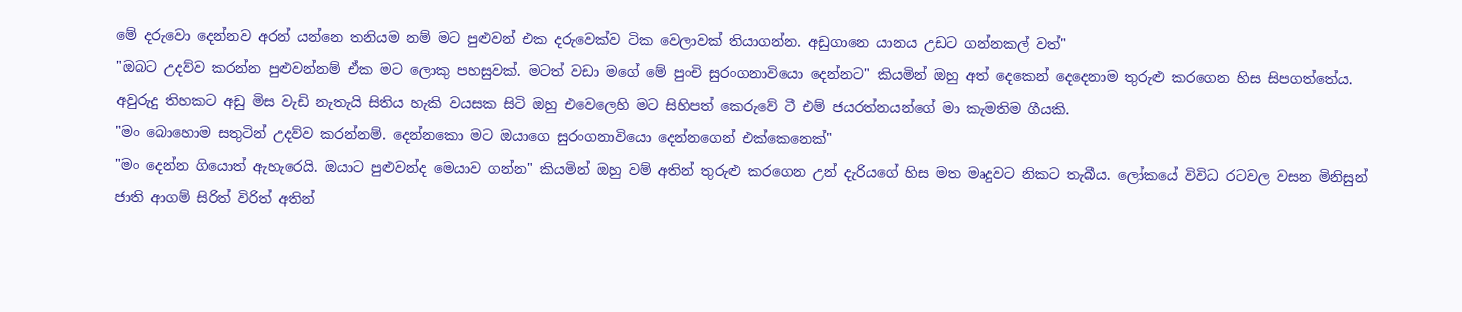මේ දරුවො දෙන්නව අරන් යන්නෙ තනියම නම් මට පුළුවන් එක දරුවෙක්ව ටික වෙලාවක් තියාගන්න. අඩුගානෙ යානය උඩට ගන්නකල් වත්"
"ඔබට උදව්ව කරන්න පුළුවන්නම් ඒක මට ලොකු පහසුවක්. මටත් වඩා මගේ මේ පුංචි සුරංගනාවියො දෙන්නට" කියමින් ඔහු අත් දෙකෙන් දෙදෙනාම තුරුළු කරගෙන හිස සිපගත්තේය.
අවුරුදු තිහකට අඩු මිස වැඩි නැතැයි සිතිය හැකි වයසක සිටි ඔහු එවෙලෙහි මට සිහිපත් කෙරුවේ ටී එම් ජයරත්නයන්ගේ මා කැමතිම ගීයකි.
"මං බොහොම සතුටින් උදව්ව කරන්නම්. දෙන්නකො මට ඔයාගෙ සුරංගනාවියො දෙන්නගෙන් එක්කෙනෙක්"
"මං දෙන්න ගියොත් ඇහැරෙයි. ඔයාට පුළුවන්ද මෙයාව ගන්න" කියමින් ඔහු වම් අතින් තුරුළු කරගෙන උන් දැරියගේ හිස මත මෘදුවට නිකට තැබීය. ලෝකයේ විවිධ රටවල වසන මිනිසුන් ජාති ආගම් සිරිත් විරිත් අතින්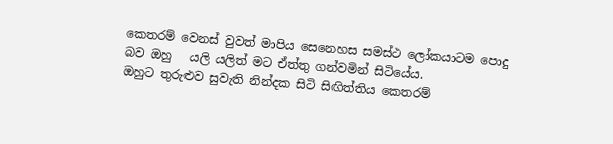කෙතරම් වෙනස් වුවත් මාපිය සෙනෙහස සමස්ථ ලෝකයාටම පොදු බව ඔහු   යලි යලිත් මට ඒත්තු ගන්වමින් සිටියේය.
ඔහුට තුරුළුව සුවැති නින්දක සිටි සිඟිත්තිය කෙතරම්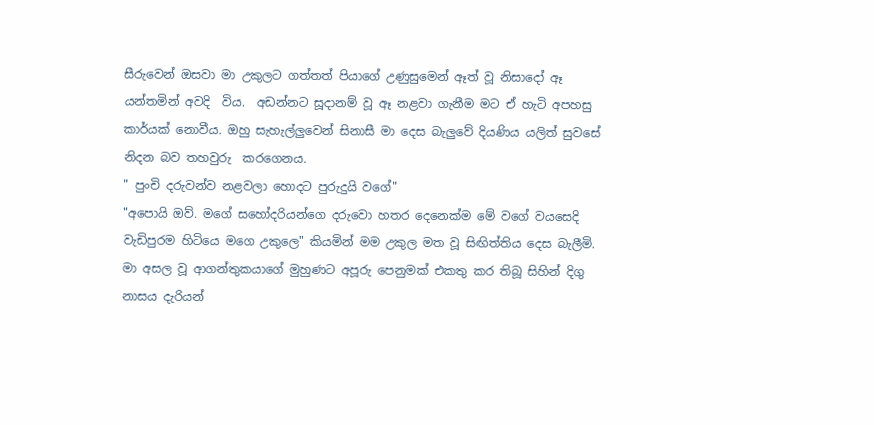සීරුවෙන් ඔසවා මා උකුලට ගත්තත් පියාගේ උණුසුමෙන් ඈත් වූ නිසාදෝ ඈ යන්තමින් අවදි  විය.  අඩන්නට සූදානම් වූ ඈ නළවා ගැනීම මට ඒ හැටි අපහසු කාර්යක් නොවීය. ඔහු සැහැල්ලුවෙන් සිනාසී මා දෙස බැලුවේ දියණිය යලිත් සුවසේ නිදන බව තහවුරු  කරගෙනය.
" පුංචි දරුවන්ව නළවලා හොදට පුරුදුයි වගේ"
"අපොයි ඔව්. මගේ සහෝදරියන්ගෙ දරුවො හතර දෙනෙක්ම මේ වගේ වයසෙදි වැඩිපුරම හිටියෙ මගෙ උකුලෙ" කියමින් මම උකුල මත වූ සිඟිත්තිය දෙස බැලීමි.
මා අසල වූ ආගන්තුකයාගේ මුහුණට අපූරු පෙනුමක් එකතු කර තිබූ සිහින් දිගු නාසය දැරියන්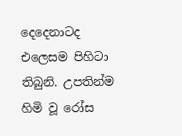දෙදෙනාටද එලෙසම පිහිටා තිබුනි. උපතින්ම හිමි වූ රෝස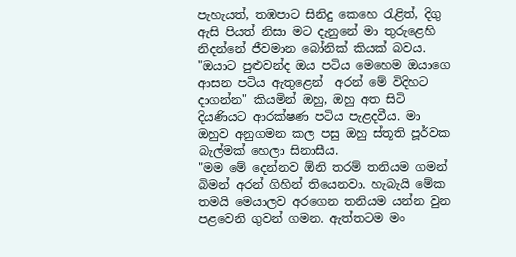පැහැයත්, තඹපාට සිනිදු කෙහෙ රැළිත්, දිගු ඇසි පියත් නිසා මට දැනුනේ මා තුරුළෙහි නිදන්නේ ජීවමාන බෝනික් කියක් බවය.
"ඔයාට පුළුවන්ද ඔය පටිය මෙහෙම ඔයාගෙ ආසන පටිය ඇතුළෙන්  අරන් මේ විදිහට දාගන්න" කියමින් ඔහු, ඔහු අත සිටි දියණියට ආරක්ෂණ පටිය පැළදවීය. මා ඔහුව අනුගමන කල පසු ඔහු ස්තූති පූර්වක බැල්මක් හෙලා සිනාසීය.
"මම මේ දෙන්නව ඕනි තරම් තනියම ගමන් බිමන් අරන් ගිහින් තියෙනවා. හැබැයි මේක තමයි මෙයාලව අරගෙන තනියම යන්න වුන පළවෙනි ගුවන් ගමන. ඇත්තටම මං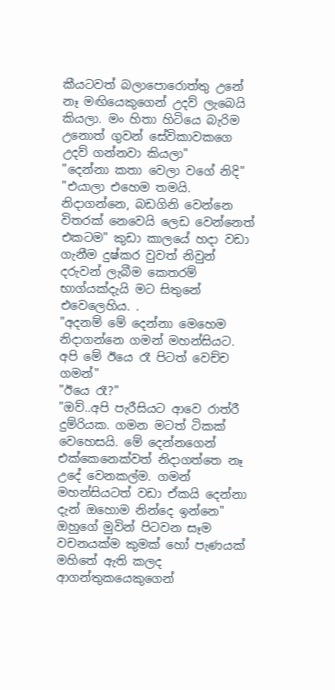කීයටවත් බලාපොරොත්තු උනේ නෑ මඟියෙකුගෙන් උදව් ලැබෙයි කියලා. මං හිතා හිටියෙ බැරිම උනොත් ගුවන් සේවිකාවකගෙ උදව් ගන්නවා කියලා"
"දෙන්නා කතා වෙලා වගේ නිදි"
"එයාලා එහෙම තමයි. නිදාගන්නෙ, බඩගිනි වෙන්නෙ විතරක් නෙවෙයි ලෙඩ වෙන්නෙත් එකටම" කුඩා කාලයේ හදා වඩා ගැනීම දුෂ්කර වුවත් නිවුන් දරුවන් ලැබීම කෙතරම් භාග්යක්දැයි මට සිතුනේ එවෙලෙහිය. .
"අදනම් මේ දෙන්නා මෙහෙම නිදාගන්නෙ ගමන් මහන්සියට. අපි මේ ඊයෙ රෑ පිටත් වෙච්ච ගමන්"
"ඊයෙ රෑ?"
"ඔව්..අපි පැරීසියට ආවෙ රාත්රී දුම්රියක. ගමන මටත් ටිකක් වෙහෙසයි. මේ දෙන්නගෙන් එක්කෙනෙක්වත් නිදාගත්තෙ නෑ  උදේ වෙනකල්ම. ගමන් මහන්සියටත් වඩා ඒකයි දෙන්නා දැන් ඔහොම නින්දෙ ඉන්නෙ" ඔහුගේ මුවින් පිටවන සෑම වචනයක්ම කුමක් හෝ පැණයක් මහිතේ ඇති කලද ආගන්තුකයෙකුගෙන්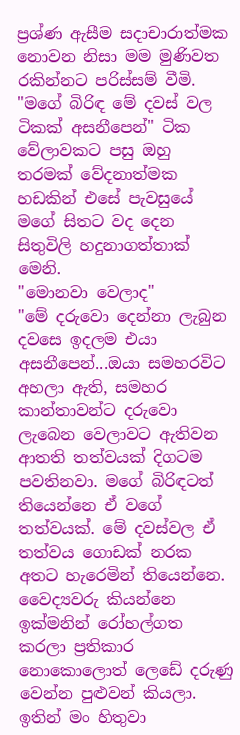ප්‍රශ්ණ ඇසීම සදාචාරාත්මක නොවන නිසා මම මුණිවත රකින්නට පරිස්සම් වීමි.
"මගේ බිරිඳ මේ දවස් වල ටිකක් අසනීපෙන්" ටික වේලාවකට පසු ඔහු තරමක් වේදනාත්මක හඩකින් එසේ පැවසුයේ මගේ සිතට වද දෙන සිතුවිලි හදුනාගත්තාක් මෙනි.
"මොනවා වෙලාද"
"මේ දරුවො දෙන්නා ලැබුන දවසෙ ඉදලම එයා අසනීපෙන්...ඔයා සමහරවිට අහලා ඇති, සමහර කාන්තාවන්ට දරුවො ලැබෙන වෙලාවට ඇතිවන ආතති තත්වයක් දිගටම පවතිනවා. මගේ බිරිඳටත් තියෙන්නෙ ඒ වගේ තත්වයක්. මේ දවස්වල ඒ තත්වය ගොඩක් නරක අතට හැරෙමින් තියෙන්නෙ. වෛද්‍යවරු කියන්නෙ ඉක්මනින් රෝහල්ගත කරලා ප්‍රතිකාර නොකොලොත් ලෙඩේ දරුණු වෙන්න පුළුවන් කියලා. ඉතින් මං හිතුවා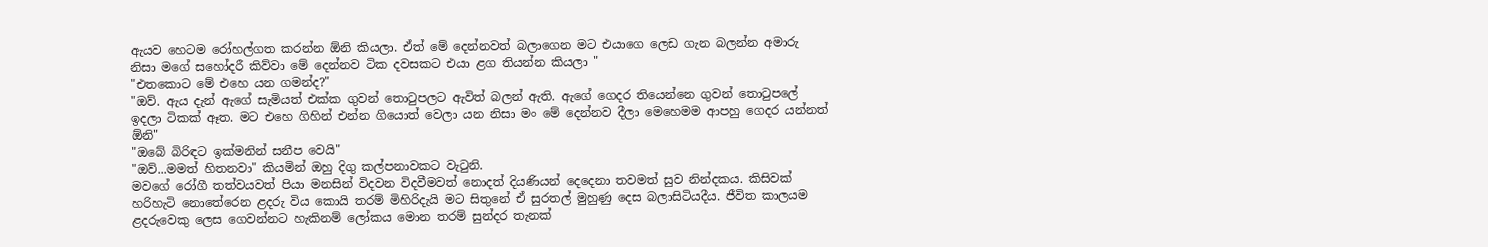ඇයව හෙටම රෝහල්ගත කරන්න ඕනි කියලා. ඒත් මේ දෙන්නවත් බලාගෙන මට එයාගෙ ලෙඩ ගැන බලන්න අමාරු නිසා මගේ සහෝදරී කිව්වා මේ දෙන්නව ටික දවසකට එයා ළග තියන්න කියලා "
"එතකොට මේ එහෙ යන ගමන්ද?"
"ඔව්. ඇය දැන් ඇගේ සැමියත් එක්ක ගුවන් තොටුපලට ඇවිත් බලන් ඇති. ඇගේ ගෙදර තියෙන්නෙ ගුවන් තොටුපලේ ඉදලා ටිකක් ඈත. මට එහෙ ගිහින් එන්න ගියොත් වෙලා යන නිසා මං මේ දෙන්නව දීලා මෙහෙමම ආපහු ගෙදර යන්නත් ඕනි"
"ඔබේ බිරිඳට ඉක්මනින් සනීප වෙයි"
"ඔව්...මමත් හිතනවා" කියමින් ඔහු දිගු කල්පනාවකට වැටුනි.
මවගේ රෝගී තත්වයවත් පියා මනසින් විදවන විදවීමවත් නොදත් දියණියන් දෙදෙනා තවමත් සුව නින්දකය. කිසිවක් හරිහැටි නොතේරෙන ළදරු විය කොයි තරම් මිහිරිදැයි මට සිතුනේ ඒ සුරතල් මුහුණු දෙස බලාසිටියදීය. ජීවිත කාලයම ළදරුවෙකු ලෙස ගෙවන්නට හැකිනම් ලෝකය මොන තරම් සුන්දර තැනක්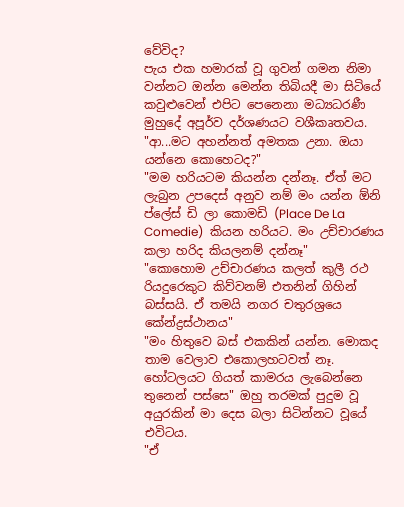වේවිද?
පැය එක හමාරක් වූ ගුවන් ගමන නිමා වන්නට ඔන්න මෙන්න තිබියදී මා සිටියේ කවුළුවෙන් එපිට පෙනෙනා මධ්‍යධරණී  මුහුදේ අපූර්ව දර්ශණයට වශීකෘතවය.
"ආ...මට අහන්නත් අමතක උනා. ඔයා යන්නෙ කොහෙටද?"
"මම හරියටම කියන්න දන්නෑ. ඒත් මට ලැබුන උපදෙස් අනුව නම් මං යන්න ඕනි ප්ලේස් ඩි ලා කොමඩි (Place De La Comedie)  කියන හරියට. මං උච්චාරණය කලා හරිද කියලනම් දන්නෑ"
"කොහොම උච්චාරණය කලත් කුලී රථ රියදුරෙකුට කිව්වනම් එතනින් ගිහින් බස්සයි. ඒ තමයි නගර චතුරශ්‍රයෙ කේන්ද්‍රස්ථානය"
"මං හිතුවෙ බස් එකකින් යන්න. මොකද තාම වෙලාව එකොලහටවත් නෑ. හෝටලයට ගියත් කාමරය ලැබෙන්නෙ තුනෙන් පස්සෙ" ඔහු තරමක් පුදුම වූ අයුරකින් මා දෙස බලා සිටින්නට වූයේ එවිටය.
"ඒ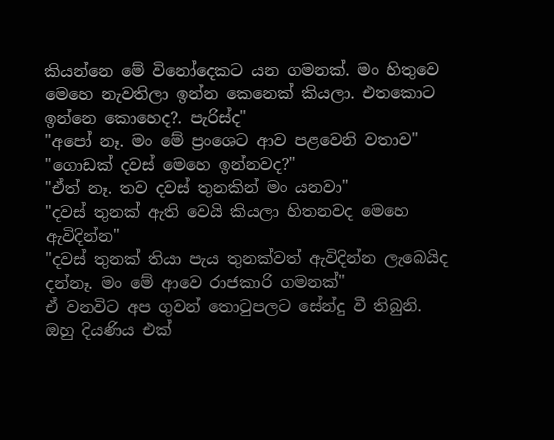කියන්නෙ මේ විනෝදෙකට යන ගමනක්. මං හිතුවෙ මෙහෙ නැවතිලා ඉන්න කෙනෙක් කියලා. එතකොට ඉන්නෙ කොහෙද?. පැරිස්ද"
"අපෝ නෑ. මං මේ ප්‍රංශෙට ආව පළවෙනි වතාව"
"ගොඩක් දවස් මෙහෙ ඉන්නවද?"
"ඒත් නෑ. තව දවස් තුනකින් මං යනවා"
"දවස් තුනක් ඇති වෙයි කියලා හිතනවද මෙහෙ ඇවිදින්න"
"දවස් තුනක් තියා පැය තුනක්වත් ඇවිදින්න ලැබෙයිද දන්නෑ. මං මේ ආවෙ රාජකාරි ගමනක්"
ඒ වනවිට අප ගුවන් තොටුපලට සේන්දු වී තිබුනි. ඔහු දියණිය එක්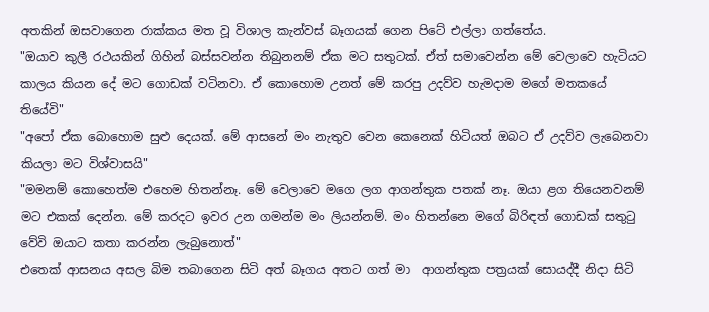අතකින් ඔසවාගෙන රාක්කය මත වූ විශාල කැන්වස් බෑගයක් ගෙන පිටේ එල්ලා ගත්තේය.
"ඔයාව කුලී රථයකින් ගිහින් බස්සවන්න තිබුනනම් ඒක මට සතුටක්. ඒත් සමාවෙන්න මේ වෙලාවෙ හැටියට  කාලය කියන දේ මට ගොඩක් වටිනවා. ඒ කොහොම උනත් මේ කරපු උදව්ව හැමදාම මගේ මතකයේ තියේවි"
"අපෝ ඒක බොහොම සුළු දෙයක්. මේ ආසනේ මං නැතුව වෙන කෙනෙක් හිටියත් ඔබට ඒ උදව්ව ලැබෙනවා කියලා මට විශ්වාසයි"
"මමනම් කොහෙත්ම එහෙම හිතන්නෑ. මේ වෙලාවෙ මගෙ ලග ආගන්තුක පතක් නෑ. ඔයා ළග තියෙනවනම් මට එකක් දෙන්න. මේ කරදට ඉවර උන ගමන්ම මං ලියන්නම්. මං හිතන්නෙ මගේ බිරිඳත් ගොඩක් සතුටු වේවි ඔයාට කතා කරන්න ලැබුනොත්"
එතෙක් ආසනය අසල බිම තබාගෙන සිටි අත් බෑගය අතට ගත් මා  ආගන්තුක පත්‍රයක් සොයද්දී නිදා සිටි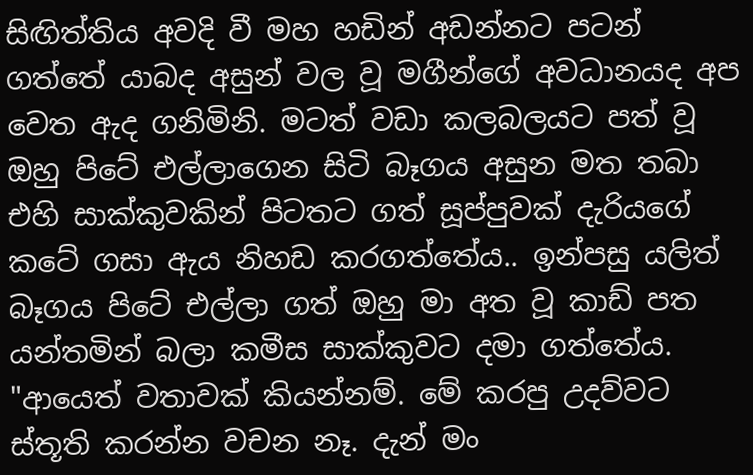සිඟිත්තිය අවදි වී මහ හඩින් අඩන්නට පටන් ගත්තේ යාබද අසුන් වල වූ මගීන්ගේ අවධානයද අප වෙත ඇද ගනිමිනි. මටත් වඩා කලබලයට පත් වූ ඔහු පිටේ එල්ලාගෙන සිටි බෑගය අසුන මත තබා එහි සාක්කුවකින් පිටතට ගත් සූප්පුවක් දැරියගේ කටේ ගසා ඇය නිහඩ කරගත්තේය.. ඉන්පසු යලිත් බෑගය පිටේ එල්ලා ගත් ඔහු මා අත වූ කාඩ් පත යන්තමින් බලා කමීස සාක්කුවට දමා ගත්තේය.
"ආයෙත් වතාවක් කියන්නම්. මේ කරපු උදව්වට ස්තූති කරන්න වචන නෑ. දැන් මං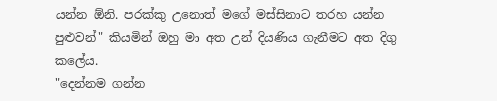යන්න ඕනි. පරක්කු උනොත් මගේ මස්සිනාට තරහ යන්න පුළුවන්" කියමින් ඔහු මා අත උන් දියණිය ගැනීමට අත දිගු කලේය.
"දෙන්නම ගන්න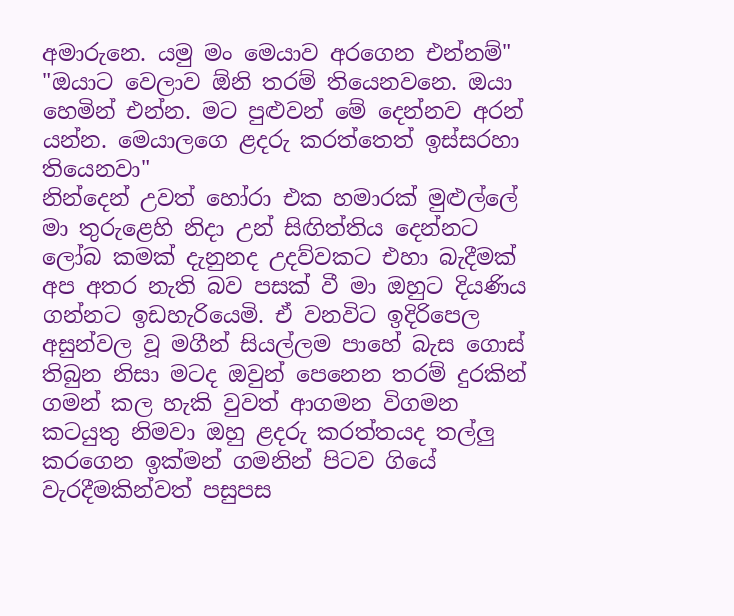අමාරුනෙ. යමු මං මෙයාව අරගෙන එන්නම්"
"ඔයාට වෙලාව ඕනි තරම් තියෙනවනෙ. ඔයා හෙමින් එන්න. මට පුළුවන් මේ දෙන්නව අරන් යන්න. මෙයාලගෙ ළදරු කරත්තෙත් ඉස්සරහා තියෙනවා"
නින්දෙන් උවත් හෝරා එක හමාරක් මුළුල්ලේ මා තුරුළෙහි නිදා උන් සිඟිත්තිය දෙන්නට ලෝබ කමක් දැනුනද උදව්වකට එහා බැදීමක් අප අතර නැති බව පසක් වී මා ඔහුට දියණිය ගන්නට ඉඩහැරියෙමි. ඒ වනවිට ඉදිරිපෙල අසුන්වල වූ මගීන් සියල්ලම පාහේ බැස ගොස් තිබුන නිසා මටද ඔවුන් පෙනෙන තරම් දුරකින් ගමන් කල හැකි වුවත් ආගමන විගමන කටයුතු නිමවා ඔහු ළදරු කරත්තයද තල්ලු කරගෙන ඉක්මන් ගමනින් පිටව ගියේ වැරදීමකින්වත් පසුපස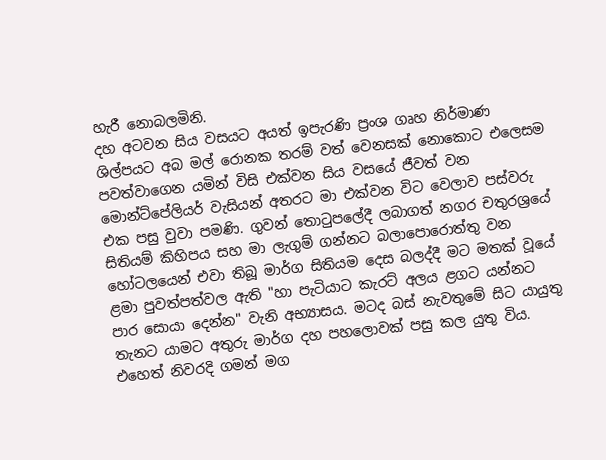හැරී නොබලමිනි.
දහ අටවන සිය වසයට අයත් ඉපැරණි ප්‍රංශ ගෘහ නිර්මාණ ශිල්පයට අබ මල් රොනක තරම් වත් වෙනසක් නොකොට එලෙසම පවත්වාගෙන යමින් විසි එක්වන සිය වසයේ ජීවත් වන මොන්ට්පේලියර් වැසියන් අතරට මා එක්වන විට වෙලාව පස්වරු එක පසු වුවා පමණි. ගුවන් තොටුපලේදී ලබාගත් නගර චතුරශ්‍රයේ සිතියම් කිහිපය සහ මා ලැගුම් ගන්නට බලාපොරොත්තු වන හෝටලයෙන් එවා තිබූ මාර්ග සිතියම දෙස බලද්දී මට මතක් වූයේ ළමා පුවත්පත්වල ඇති "හා පැටියාට කැරට් අලය ළගට යන්නට පාර සොයා දෙන්න" වැනි අභ්‍යාසය. මටද බස් නැවතුමේ සිට යායුතු තැනට යාමට අතුරු මාර්ග දහ පහලොවක් පසු කල යුතු විය. එහෙත් නිවරදි ගමන් මග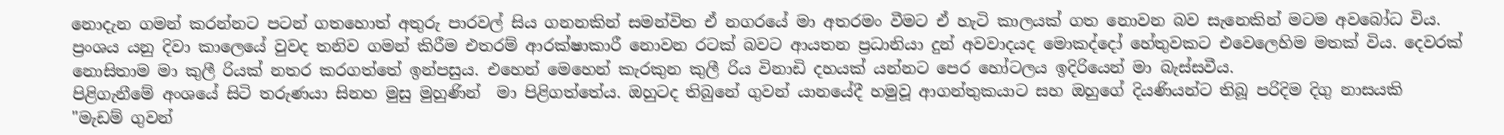නොදැන ගමන් කරන්නට පටන් ගතහොත් අතුරු පාරවල් සිය ගනනකින් සමන්විත ඒ නගරයේ මා අතරමං වීමට ඒ හැටි කාලයක් ගත නොවන බව සැනෙකින් මටම අවබෝධ විය. ප්‍රංශය යනු දිවා කාලෙයේ වුවද තනිව ගමන් කිරීම එතරම් ආරක්ෂාකාරී නොවන රටක් බවට ආයතන ප්‍රධානියා දුන් අවවාදයද මොකද්දෝ හේතුවකට එවෙලෙහිම මතක් විය. දෙවරක් නොසිතාම මා කුලී රියක් නතර කරගත්තේ ඉන්පසුය. එහෙන් මෙහෙන් කැරකුන කුලී රිය විනාඩි දහයක් යන්නට පෙර හෝටලය ඉදිරියෙන් මා බැස්සවීය.
පිළිගැනීමේ අංශයේ සිටි තරුණයා සිනහ මුසු මුහුණින්  මා පිළිගත්තේය. ඔහුටද තිබුනේ ගුවන් යානයේදී හමුවූ ආගන්තුකයාට සහ ඔහුගේ දියණියන්ට තිබූ පරිදිම දිගු නාසයකි
"මැඩම් ගුවන්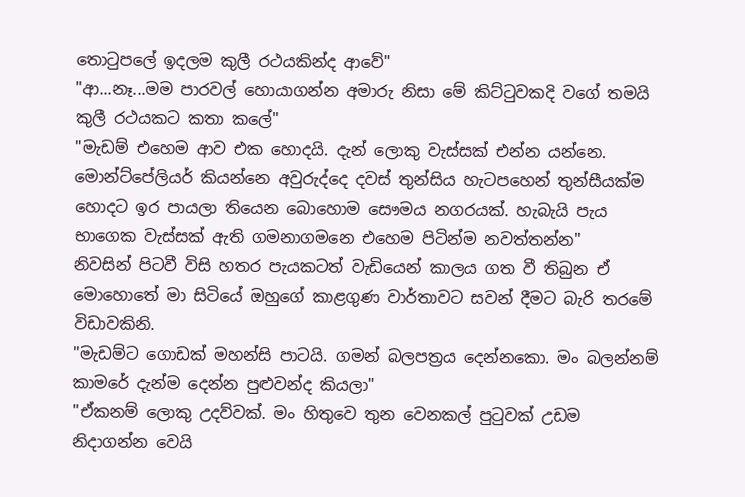තොටුපලේ ඉදලම කුලී රථයකින්ද ආවේ"
"ආ...නෑ...මම පාරවල් හොයාගන්න අමාරු නිසා මේ කිට්ටුවකදි වගේ තමයි කුලී රථයකට කතා කලේ"
"මැඩම් එහෙම ආව එක හොදයි. දැන් ලොකු වැස්සක් එන්න යන්නෙ. මොන්ට්පේලියර් කියන්නෙ අවුරුද්දෙ දවස් තුන්සිය හැටපහෙන් තුන්සීයක්ම හොදට ඉර පායලා තියෙන බොහොම සෞම‍ය නගරයක්. හැබැයි පැය භාගෙක වැස්සක් ඇති ගමනාගමනෙ එහෙම පිටින්ම නවත්තන්න"
නිවසින් පිටවී විසි හතර පැයකටත් වැඩියෙන් කාලය ගත වී තිබුන ඒ මොහොතේ මා සිටියේ ඔහුගේ කාළගුණ වාර්තාවට සවන් දීමට බැරි තරමේ විඩාවකිනි.
"මැඩම්ට ගොඩක් මහන්සි පාටයි. ගමන් බලපත්‍රය දෙන්නකො. මං බලන්නම් කාමරේ දැන්ම දෙන්න පුළුවන්ද කියලා"
"ඒකනම් ලොකු උදව්වක්. මං හිතුවෙ තුන වෙනකල් පුටුවක් උඩම නිදාගන්න වෙයි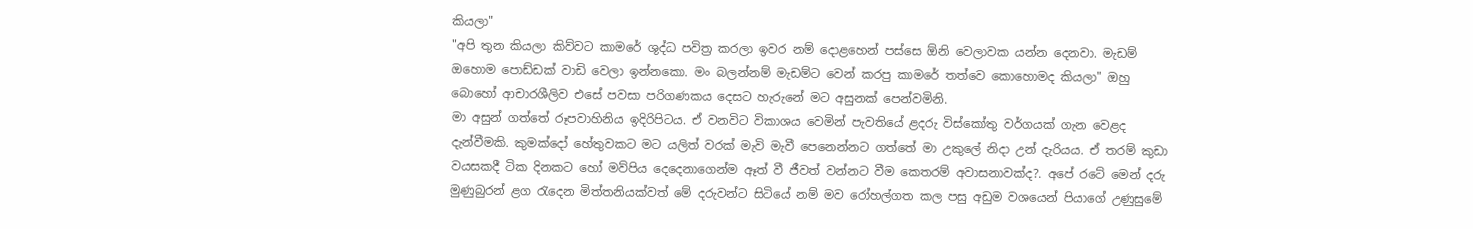කියලා"
"අපි තුන කියලා කිව්වට කාමරේ ශුද්ධ පවිත්‍ර කරලා ඉවර නම් දොළහෙන් පස්සෙ ඕනි වෙලාවක යන්න දෙනවා. මැඩම් ඔහොම පොඩ්ඩක් වාඩි වෙලා ඉන්නකො. මං බලන්නම් මැඩම්ට වෙන් කරපු කාමරේ තත්වෙ කොහොමද කියලා" ඔහු බොහෝ ආචාරශීලිව එසේ පවසා පරිගණකය දෙසට හැරුනේ මට අසුනක් පෙන්වමිනි.
මා අසුන් ගත්තේ රූපවාහිනිය ඉදිරිපිටය. ඒ වනවිට විකාශය වෙමින් පැවතියේ ළදරු විස්කෝතු වර්ගයක් ගැන වෙළද දැන්වීමකි. කුමක්දෝ හේතුවකට මට යලිත් වරක් මැවි මැවී පෙනෙන්නට ගත්තේ මා උකුලේ නිදා උන් දැරියය. ඒ තරම් කුඩා වයසකදී ටික දිනකට හෝ මව්පිය දෙදෙනාගෙන්ම ඈත් වී ජීවත් වන්නට වීම කෙතරම් අවාසනාවක්ද?. අපේ රටේ මෙන් දරු මුණුබුරන් ළග රැදෙන මිත්තනියක්වත් මේ දරුවන්ට සිටියේ නම් මව රෝහල්ගත කල පසු අඩුම වශයෙන් පියාගේ උණුසුමේ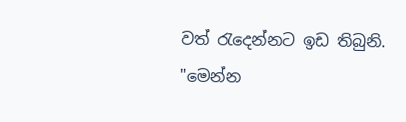වත් රැදෙන්නට ඉඩ තිබුනි.
"මෙන්න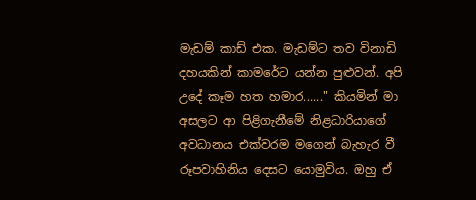මැඩම් කාඩ් එක. මැඩම්ට තව විනාඩි දහයකින් කාමරේට යන්න පුළුවන්. අපි උදේ කෑම හත හමාර......" කියමින් මා අසලට ආ පිළිගැනීමේ නිළධාරියාගේ අවධානය එක්වරම මගෙන් බැහැර වී රූපවාහිනිය දෙසට යොමුවිය. ඔහු ඒ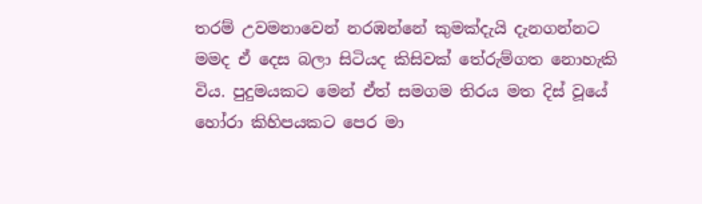තරම් උවමනාවෙන් නරඹන්නේ කුමක්දැයි දැනගන්නට මමද ඒ දෙස බලා සිටියද කිසිවක් තේරුම්ගත නොහැකි විය. පුදුමයකට මෙන් ඒත් සමගම තිරය මත දිස් වූයේ හෝරා කිහිපයකට පෙර මා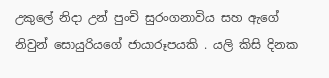උකුලේ නිදා උන් පුංචි සුරංගනාවිය සහ ඇගේ නිවුන් සොයුරියගේ ජායාරූපයකි . යලි කිසි දිනක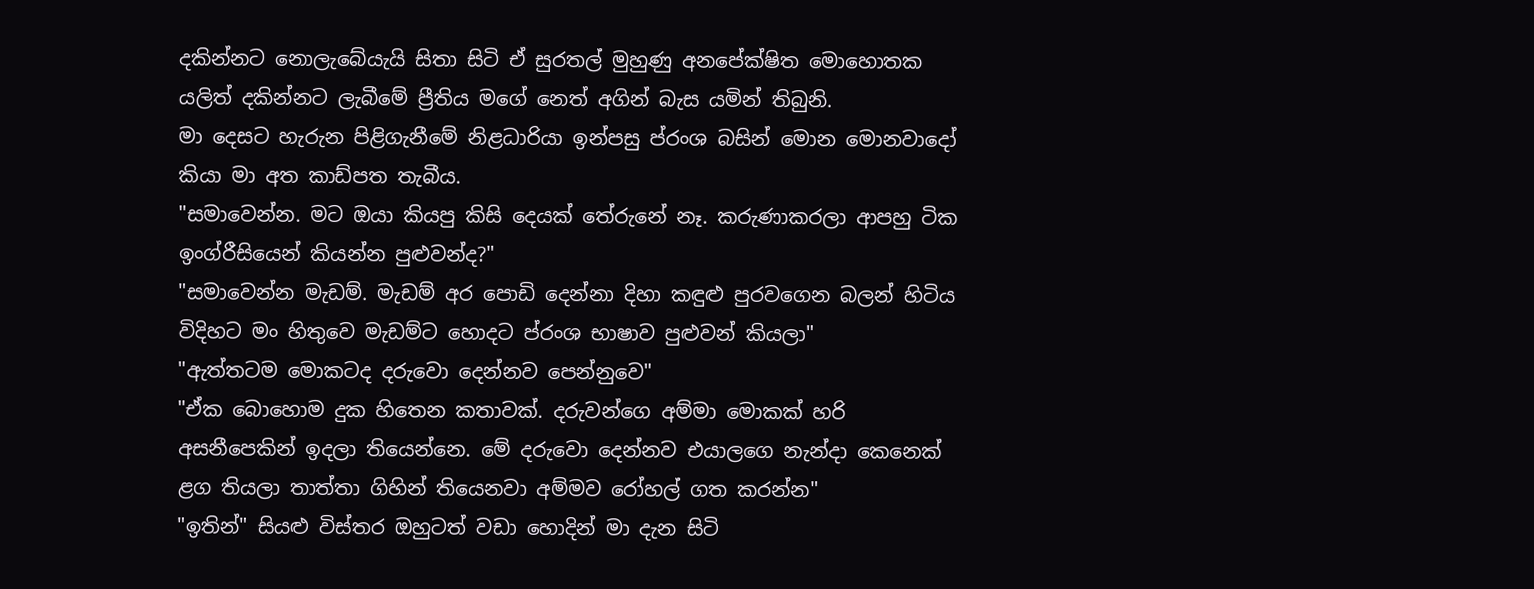දකින්නට නොලැබේයැයි සිතා සිටි ඒ සුරතල් මුහුණු අනපේක්ෂිත මොහොතක යලිත් දකින්නට ලැබීමේ ප්‍රීතිය මගේ නෙත් අගින් බැස යමින් තිබුනි.
මා දෙසට හැරුන පිළිගැනීමේ නිළධාරියා ඉන්පසු ප්රංශ බසින් මොන මොනවාදෝ කියා මා අත කාඩ්පත තැබීය.
"සමාවෙන්න. මට ඔයා කියපු කිසි දෙයක් තේරුනේ නෑ. කරුණාකරලා ආපහු ටික ඉංග්රීසියෙන් කියන්න පුළුවන්ද?"
"සමාවෙන්න මැඩම්. මැඩම් අර පොඩි දෙන්නා දිහා කඳුළු පුරවගෙන බලන් හිටිය විදිහට මං හිතුවෙ මැඩම්ට හොදට ප්රංශ භාෂාව පුළුවන් කියලා"
"ඇත්තටම මොකටද දරුවො දෙන්නව පෙන්නුවෙ"
"ඒක බොහොම දුක හිතෙන කතාවක්. දරුවන්ගෙ අම්මා මොකක් හරි අසනීපෙකින් ඉදලා තියෙන්නෙ. මේ දරුවො දෙන්නව එයාලගෙ නැන්දා කෙනෙක් ළග තියලා තාත්තා ගිහින් තියෙනවා අම්මව රෝහල් ගත කරන්න"
"ඉතින්" සියළු විස්තර ඔහුටත් වඩා හොදින් මා දැන සිටි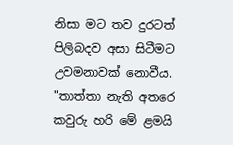නිසා මට තව දුරටත් පිලිබදව අසා සිටීමට උවමනාවක් නොවීය.
"තාත්තා නැති අතරෙ කවුරු හරි මේ ළමයි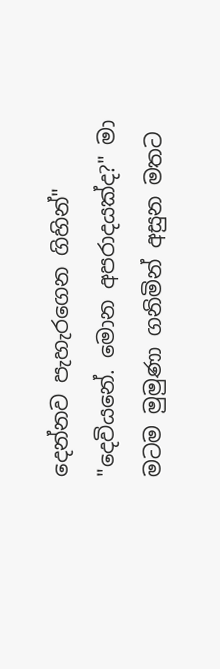දෙන්නව පැහැරගෙන ගිහින්"
"දෙවියනේ. මොන අපරාදයක්ද?" මා මටම මුමුණා ගනිමින් අසුන මතට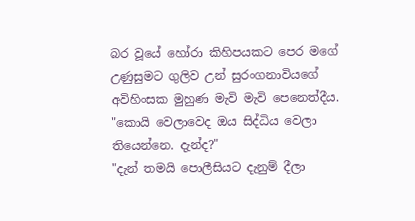බර වූයේ හෝරා කිහිපයකට පෙර මගේ උණුසුමට ගුලිව උන් සුරංගනාවියගේ අවිහිංසක මුහුණ මැවි මැවි පෙනෙත්දීය.
"කොයි වෙලාවෙද ඔය සිද්ධිය වෙලා තියෙන්නෙ. දැන්ද?"
"දැන් තමයි පොලීසියට දැනුම් දීලා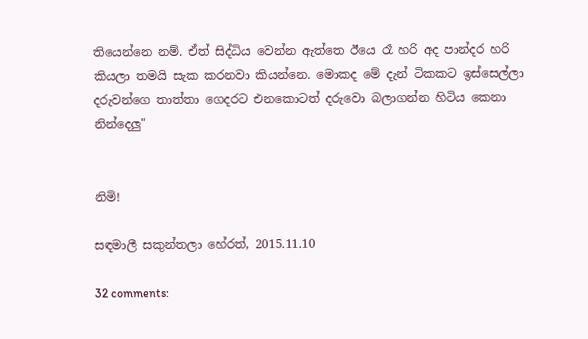තියෙන්නෙ නම්. ඒත් සිද්ධිය වෙන්න ඇත්තෙ ඊයෙ රෑ හරි අද පාන්දර හරි කියලා තමයි සැක කරනවා කියන්නෙ. මොකද මේ දැන් ටිකකට ඉස්සෙල්ලා දරුවන්ගෙ තාත්තා ගෙදරට එනකොටත් දරුවො බලාගන්න හිටිය කෙනා නින්දෙලු"


නිමි!

සඳමාලී සකුන්තලා හේරත්, 2015.11.10

32 comments: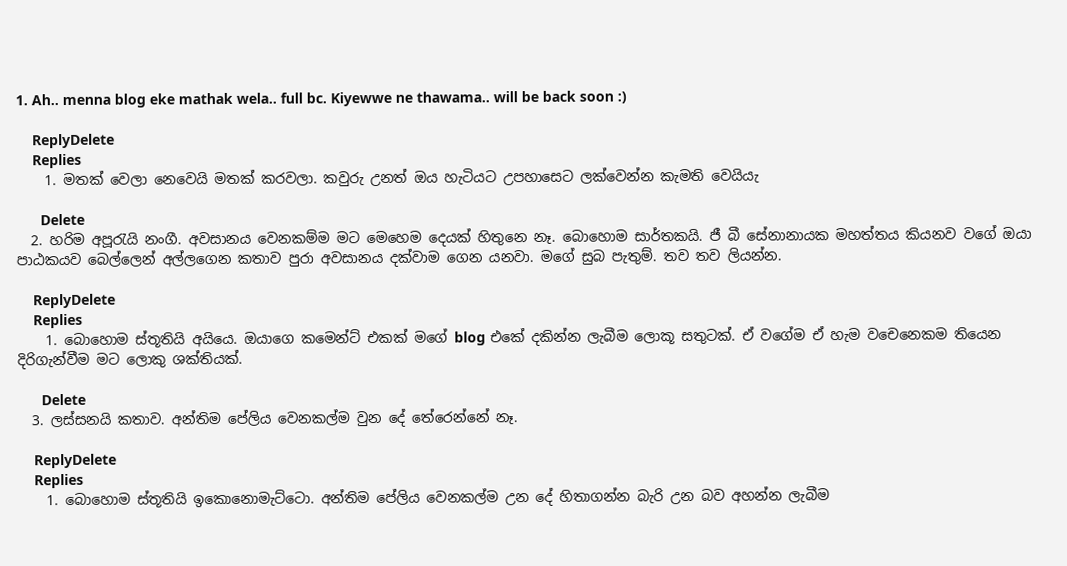1. Ah.. menna blog eke mathak wela.. full bc. Kiyewwe ne thawama.. will be back soon :)

    ReplyDelete
    Replies
    1. මතක් වෙලා නෙවෙයි මතක් කරවලා. කවුරු උනත් ඔය හැටියට උපහාසෙට ලක්වෙන්න කැමති වෙයියැ

      Delete
  2. හරිම අපූරැයි නංගී. අවසානය වෙනකම්ම මට මෙහෙම දෙයක් හිතුනෙ නෑ. බොහොම සාර්තකයි. ජී බී සේනානායක මහත්තය කියනව වගේ ඔයා පාඨකයව බෙල්ලෙන් අල්ලගෙන කතාව පුරා අවසානය දක්වාම ගෙන යනවා. මගේ සුබ පැතුම්. තව තව ලියන්න.

    ReplyDelete
    Replies
    1. බොහොම ස්තූතියි අයියෙ. ඔයාගෙ කමෙන්ට් එකක් මගේ blog එකේ දකින්න ලැබීම ලොකූ සතුටක්. ඒ වගේම ඒ හැම වචෙනෙකම තියෙන දිරිගැන්වීම මට ලොකු ශක්තියක්.

      Delete
  3. ලස්සනයි කතාව. අන්තිම පේලිය වෙනකල්ම වුන දේ තේරෙන්නේ නෑ.

    ReplyDelete
    Replies
    1. බොහොම ස්තූතියි ඉකොනොමැට්ටො. අන්තිම පේලිය වෙනකල්ම උන දේ හිතාගන්න බැරි උන බව අහන්න ලැබීම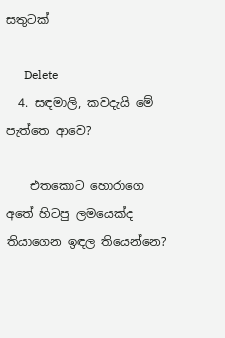සතුටක්

      Delete
  4. සඳමාලි, කවදැයි මේ පැත්තෙ ආවෙ?

    එතකොට හොරාගෙ අතේ හිටපු ලමයෙක්ද තියාගෙන ඉඳල තියෙන්නෙ?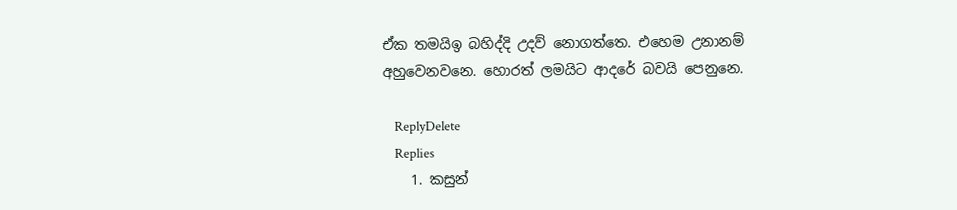ඒක තමයිඉ බහිද්දි උදව් නොගත්තෙ. එහෙම උනානම් අහුවෙනවනෙ. හොරත් ලමයිට ආදරේ බවයි පෙනුනෙ.

    ReplyDelete
    Replies
    1. කසුන්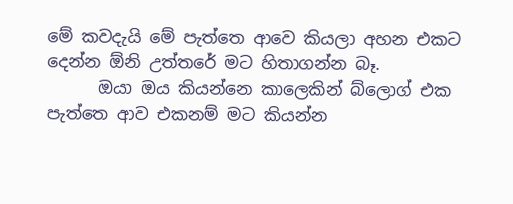මේ කවදැයි මේ පැත්තෙ ආවෙ කියලා අහන එකට දෙන්න ඕනි උත්තරේ මට හිතාගන්න බෑ.
      ඔයා ඔය කියන්නෙ කාලෙකින් බ්ලොග් එක පැත්තෙ ආව එකනම් මට කියන්න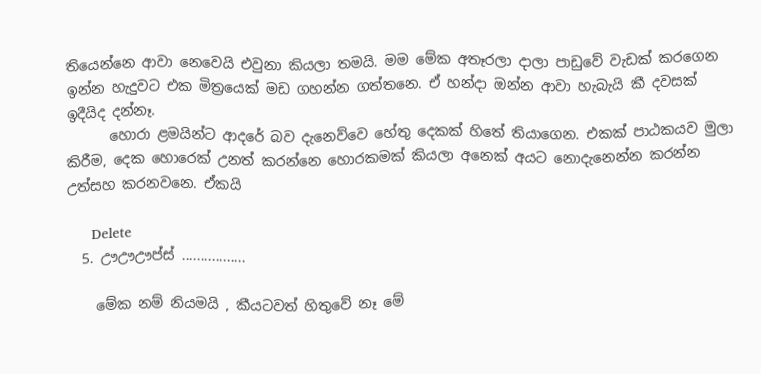තියෙන්නෙ ආවා නෙවෙයි එවුනා කියලා තමයි. මම මේක අතෑරලා දාලා පාඩුවේ වැඩක් කරගෙන ඉන්න හැදුවට එක මිත්‍රයෙක් මඩ ගහන්න ගත්තනෙ. ඒ හන්දා ඔන්න ආවා හැබැයි කී දවසක් ඉදීයිද දන්නෑ.
      හොරා ළමයින්ට ආදරේ බව දැනෙව්වෙ හේතු දෙකක් හිතේ තියාගෙන. එකක් පාඨකයව මුලා කිරීම, දෙක හොරෙක් උනත් කරන්නෙ හොරකමක් කියලා අනෙක් අයට නොදැනෙන්න කරන්න උත්සහ කරනවනෙ. ඒකයි

      Delete
  5. ඌඌඌප්ස් .................

    මේක නම් නියමයි , කීයටවත් හිතුවේ නෑ මේ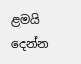ළමයි දෙන්න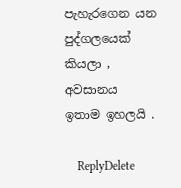පැහැරගෙන යන පුද්ගලයෙක් කියලා , අවසානය ඉතාම ඉහලයි .

    ReplyDelete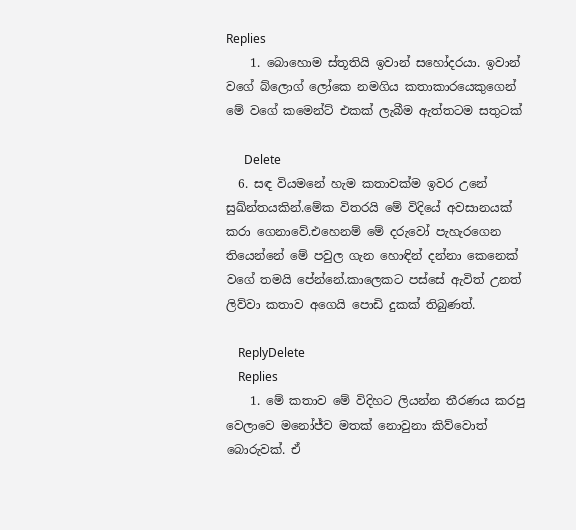Replies
    1. බොහොම ස්තූතියි ඉවාන් සහෝදරයා. ඉවාන් වගේ බ්ලොග් ලෝකෙ නමගිය කතාකාරයෙකුගෙන් මේ වගේ කමෙන්ට් එකක් ලැබීම ඇත්තටම සතුටක්

      Delete
  6. සඳ වියමනේ හැම කතාවක්ම ඉවර උනේ සුඛ්න්තයකින්.මේක විතරයි මේ විදියේ අවසානයක් කරා ගෙනාවේ.එහෙනම් මේ දරුවෝ පැහැරගෙන තියෙන්නේ මේ පවුල ගැන හොඳින් දන්නා කෙනෙක් වගේ තමයි පේන්නේ.කාලෙකට පස්සේ ඇවිත් උනත් ලිව්වා කතාව අගෙයි පොඩි දුකක් තිබුණත්.

    ReplyDelete
    Replies
    1. මේ කතාව මේ විදිහට ලියන්න තීරණය කරපු වෙලාවෙ මනෝජ්ව මතක් නොවුනා කිව්වොත් බොරුවක්. ඒ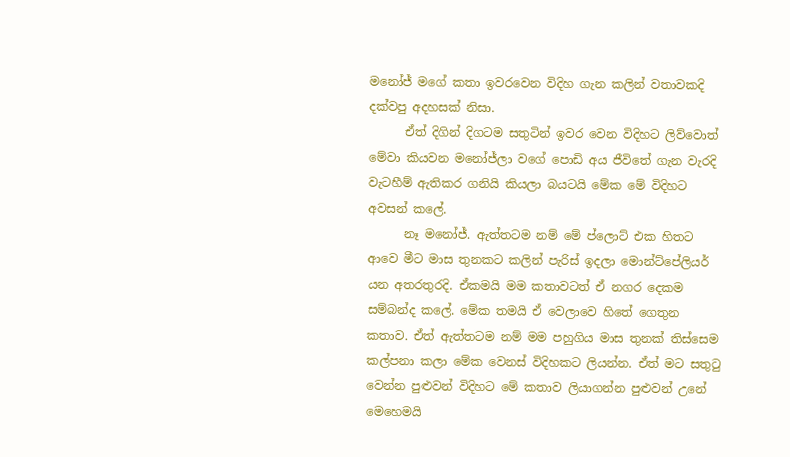මනෝජ් මගේ කතා ඉවරවෙන විදිහ ගැන කලින් වතාවකදි දක්වපු අදහසක් නිසා.
      ඒත් දිගින් දිගටම සතුටින් ඉවර වෙන විදිහට ලිව්වොත් මේවා කියවන මනෝජ්ලා වගේ පොඩි අය ජීවිතේ ගැන වැරදි වැටහීම් ඇතිකර ගනියි කියලා බයටයි මේක මේ විදිහට අවසන් කලේ.
      නෑ මනෝජ්. ඇත්තටම නම් මේ ප්ලොට් එක හිතට ආවෙ මීට මාස තුනකට කලින් පැරිස් ඉදලා මොන්ට්පේලියර් යන අතරතුරදි. ඒකමයි මම කතාවටත් ඒ නගර දෙකම සම්බන්ද කලේ. මේක තමයි ඒ වෙලාවෙ හිතේ ගෙතුන කතාව. ඒත් ඇත්තටම නම් මම පහුගිය මාස තුනක් තිස්සෙම කල්පනා කලා මේක වෙනස් විදිහකට ලියන්න. ඒත් මට සතුටු වෙන්න පුළුවන් විදිහට මේ කතාව ලියාගන්න පුළුවන් උනේ මෙහෙමයි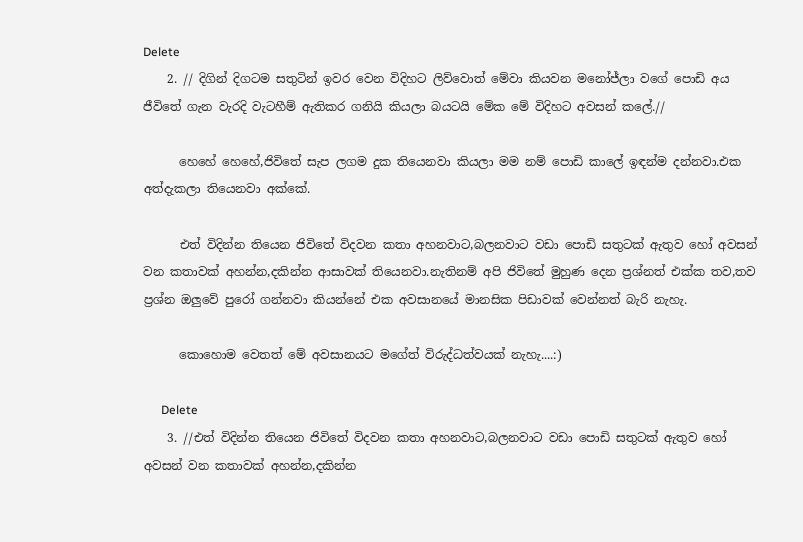Delete
    2. // දිගින් දිගටම සතුටින් ඉවර වෙන විදිහට ලිව්වොත් මේවා කියවන මනෝජ්ලා වගේ පොඩි අය ජීවිතේ ගැන වැරදි වැටහීම් ඇතිකර ගනියි කියලා බයටයි මේක මේ විදිහට අවසන් කලේ.//

      හෙහේ හෙහේ,ජිවිතේ සැප ලගම දුක තියෙනවා කියලා මම නම් පොඩි කාලේ ඉඳන්ම දන්නවා.එක අත්දැකලා තියෙනවා අක්කේ.

      එත් විදින්න තියෙන ජිවිතේ විදවන කතා අහනවාට,බලනවාට වඩා පොඩි සතුටක් ඇතුව හෝ අවසන් වන කතාවක් අහන්න,දකින්න ආසාවක් තියෙනවා.නැතිනම් අපි ජිවිතේ මුහුණ දෙන ප්‍රශ්නත් එක්ක තව,තව ප්‍රශ්න ඔලුවේ පුරෝ ගන්නවා කියන්නේ එක අවසානයේ මානසික පිඩාවක් වෙන්නත් බැරි නැහැ.

      කොහොම වෙතත් මේ අවසානයට මගේත් විරුද්ධත්වයක් නැහැ....:)

      Delete
    3. //එත් විදින්න තියෙන ජිවිතේ විදවන කතා අහනවාට,බලනවාට වඩා පොඩි සතුටක් ඇතුව හෝ අවසන් වන කතාවක් අහන්න,දකින්න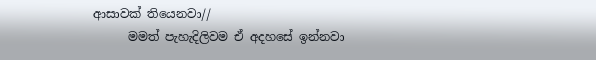ආසාවක් තියෙනවා//
      මමත් පැහැදිලිවම ඒ අදහසේ ඉන්නවා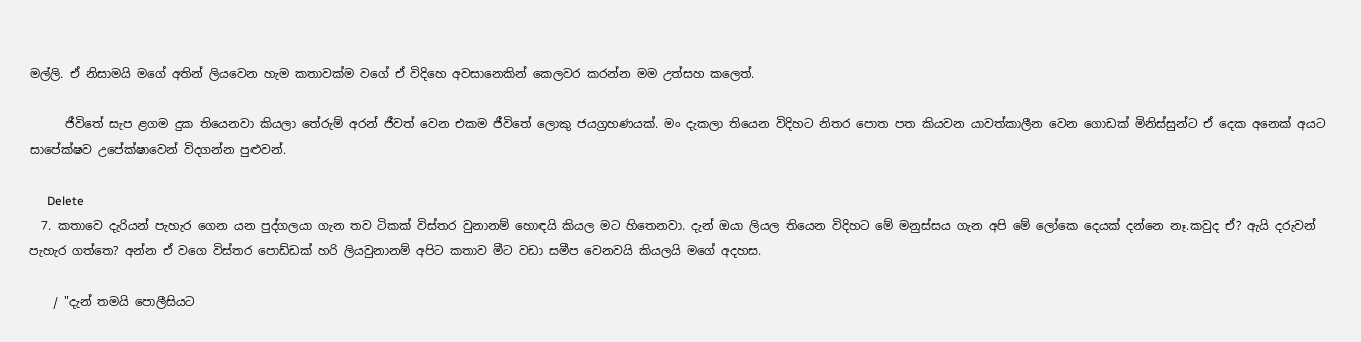මල්ලි. ඒ නිසාමයි මගේ අතින් ලියවෙන හැම කතාවක්ම වගේ ඒ විදිහෙ අවසානෙකින් කෙලවර කරන්න මම උත්සහ කලෙත්.

      ජීවිතේ සැප ළගම දුක තියෙනවා කියලා තේරුම් අරන් ජීවත් වෙන එකම ජීවිතේ ලොකු ජයග්‍රහණයක්. මං දැකලා තියෙන විදිහට නිතර පොත පත කියවන යාවත්කාලීන වෙන ගොඩක් මිනිස්සුන්ට ඒ දෙක අනෙක් අයට සාපේක්ෂව උපේක්ෂාවෙන් විදගන්න පුළුවන්.

      Delete
  7. කතාවෙ දැරියන් පැහැර ගෙන යන පුද්ගලයා ගැන තව ටිකක් විස්තර වුනානම් හොඳයි කියල මට හිතෙනවා. දැන් ඔයා ලියල තියෙන විදිහට මේ මනුස්සය ගැන අපි මේ ලෝකෙ දෙයක් දන්නෙ නෑ.කවුද ඒ? ඇයි දරුවන් පැහැර ගත්තෙ? අන්න ඒ වගෙ විස්තර පොඩ්ඩක් හරි ලියවුනානම් අපිට කතාව මීට වඩා සමීප වෙනවයි කියලයි මගේ අදහස.

    / "දැන් තමයි පොලීසියට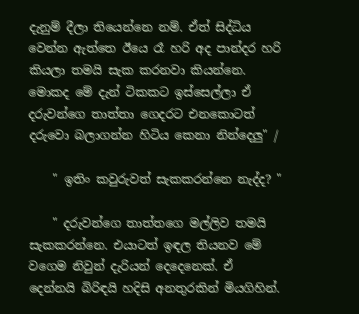දැනුම් දීලා තියෙන්නෙ නම්. ඒත් සිද්ධිය වෙන්න ඇත්තෙ ඊයෙ රෑ හරි අද පාන්දර හරි කියලා තමයි සැක කරනවා කියන්නෙ. මොකද මේ දැන් ටිකකට ඉස්සෙල්ලා ඒ දරුවන්ගෙ තාත්තා ගෙදරට එනකොටත් දරුවො බලාගන්න හිටිය කෙනා නින්දෙලු" /

    " ඉතිං කවුරුවත් සැකකරන්නෙ නැද්ද? "

    " දරුවන්ගෙ තාත්තගෙ මල්ලිව තමයි සැකකරන්නෙ. එයාටත් ඉඳල තියනව මේ වගෙම නිවුන් දැරියන් දෙදෙනෙක්. ඒ දෙන්නයි බිරිඳයි හදිසි අනතුරකින් මියගිහින්.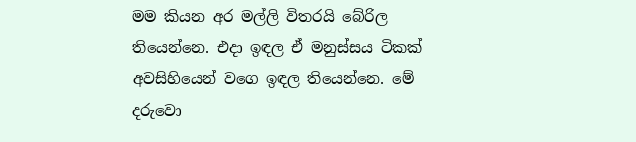මම කියන අර මල්ලි විතරයි බේරිල තියෙන්නෙ. එදා ඉඳල ඒ මනුස්සය ටිකක් අවසිහියෙන් වගෙ ඉඳල තියෙන්නෙ. මේ දරුවො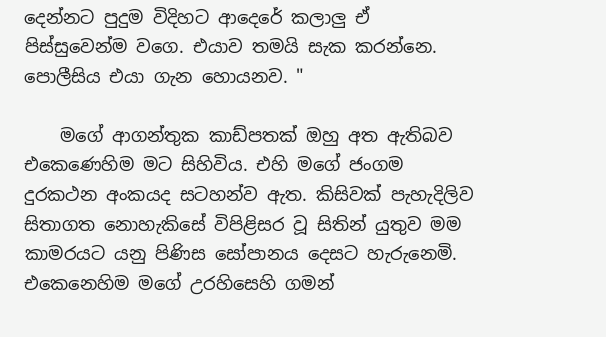දෙන්නට පුදුම විදිහට ආදෙරේ කලාලු ඒ පිස්සුවෙන්ම වගෙ. එයාව තමයි සැක කරන්නෙ. පොලීසිය එයා ගැන හොයනව. "

    මගේ ආගන්තුක කාඩ්පතක් ඔහු අත ඇතිබව එකෙණෙහිම මට සිහිවිය. එහි මගේ ජංගම දුරකථන අංකයද සටහන්ව ඇත. කිසිවක් පැහැදිලිව සිතාගත නොහැකිසේ විපිළිසර වූ සිතින් යුතුව මම කාමරයට යනු පිණිස සෝපානය දෙසට හැරුනෙමි. එකෙනෙහිම මගේ උරහිසෙහි ගමන්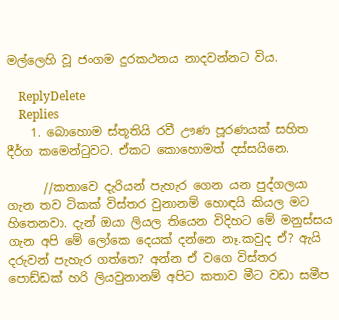මල්ලෙහි වූ ජංගම දුරකථනය නාදවන්නට විය.

    ReplyDelete
    Replies
    1. බොහොම ස්තූතියි රවී ඌණ පූරණයක් සහිත දීර්ග කමෙන්ටුවට. ඒකට කොහොමත් දස්සයිනෙ.

      //කතාවෙ දැරියන් පැහැර ගෙන යන පුද්ගලයා ගැන තව ටිකක් විස්තර වුනානම් හොඳයි කියල මට හිතෙනවා. දැන් ඔයා ලියල තියෙන විදිහට මේ මනුස්සය ගැන අපි මේ ලෝකෙ දෙයක් දන්නෙ නෑ.කවුද ඒ? ඇයි දරුවන් පැහැර ගත්තෙ? අන්න ඒ වගෙ විස්තර පොඩ්ඩක් හරි ලියවුනානම් අපිට කතාව මීට වඩා සමීප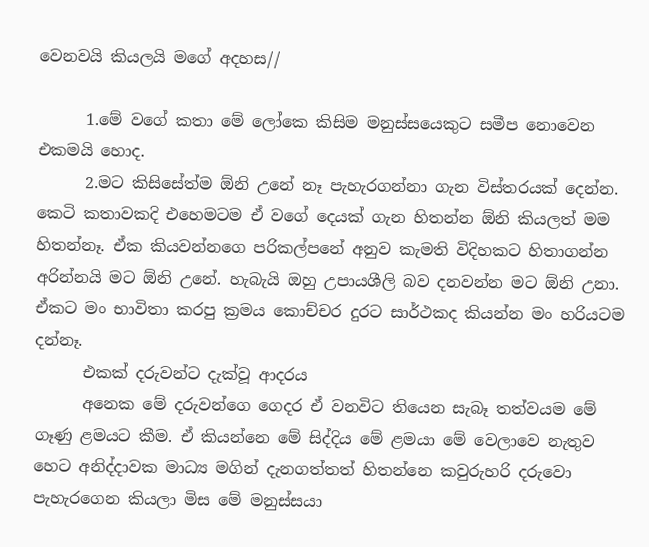වෙනවයි කියලයි මගේ අදහස//

      1.මේ වගේ කතා මේ ලෝකෙ කිසිම මනුස්සයෙකුට සමීප නොවෙන එකමයි හොද.
      2.මට කිසිසේත්ම ඕනි උනේ නෑ පැහැරගන්නා ගැන විස්තරයක් දෙන්න. කෙටි කතාවකදි එහෙමටම ඒ වගේ දෙයක් ගැන හිතන්න ඕනි කියලත් මම හිතන්නෑ. ඒක කියවන්නගෙ පරිකල්පනේ අනුව කැමති විදිහකට හිතාගන්න අරින්නයි මට ඕනි උනේ. හැබැයි ඔහු උපායශීලි බව දනවන්න මට ඕනි උනා. ඒකට මං භාවිතා කරපු ක්‍රමය කොච්චර දුරට සාර්ථකද කියන්න මං හරියටම දන්නෑ.
      එකක් දරුවන්ට දැක්වූ ආදරය
      අනෙක මේ දරුවන්ගෙ ගෙදර ඒ වනවිට තියෙන සැබෑ තත්වයම මේ ගෑණු ළමයට කීම. ඒ කියන්නෙ මේ සිද්දිය මේ ළමයා මේ වෙලාවෙ නැතුව හෙට අනිද්දාවක මාධ්‍ය මගින් දැනගත්තත් හිතන්නෙ කවුරුහරි දරුවො පැහැරගෙන කියලා මිස මේ මනුස්සයා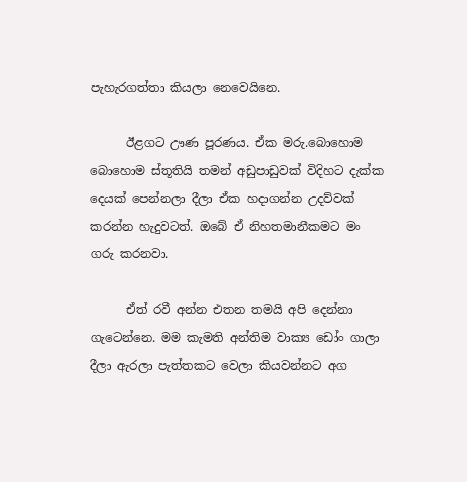පැහැරගත්තා කියලා නෙවෙයිනෙ.

      ඊළගට ඌණ පූරණය. ඒක මරු.බොහොම බොහොම ස්තූතියි තමන් අඩුපාඩුවක් විදිහට දැක්ක දෙයක් පෙන්නලා දීලා ඒක හදාගන්න උදව්වක් කරන්න හැදුවටත්. ඔබේ ඒ නිහතමානීකමට මං ගරු කරනවා.

      ඒත් රවී අන්න එතන තමයි අපි දෙන්නා ගැටෙන්නෙ. මම කැමති අන්තිම වාක්‍ය ඩෝං ගාලා දීලා ඇරලා පැත්තකට වෙලා කියවන්නට අග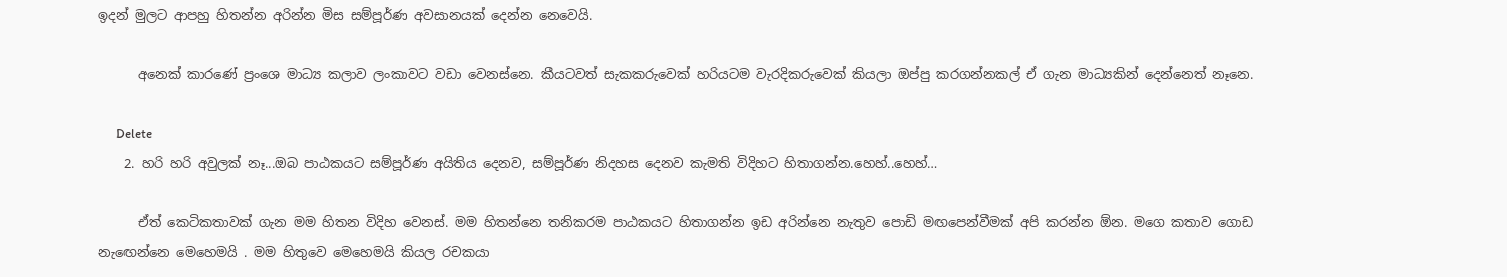ඉදන් මුලට ආපහු හිතන්න අරින්න මිස සම්පූර්ණ අවසානයක් දෙන්න නෙවෙයි.

      අනෙක් කාරණේ ප්‍රංශෙ මාධ්‍ය කලාව ලංකාවට වඩා වෙනස්නෙ. කීයටවත් සැකකරුවෙක් හරියටම වැරදිකරුවෙක් කියලා ඔප්පු කරගන්නකල් ඒ ගැන මාධ්‍යකින් දෙන්නෙත් නෑනෙ.

      Delete
    2. හරි හරි අවුලක් නෑ...ඔබ පාඨකයට සම්පූර්ණ අයිතිය දෙනව, සම්පූර්ණ නිදහස දෙනව කැමති විදිහට හිතාගන්න.හෙහ්..හෙහ්…

      ඒත් කෙටිකතාවක් ගැන මම හිතන විදිහ වෙනස්. මම හිතන්නෙ තනිකරම පාඨකයට හිතාගන්න ඉඩ අරින්නෙ නැතුව පොඩි මඟපෙන්වීමක් අපි කරන්න ඕන. මගෙ කතාව ගොඩ නැඟෙන්නෙ මෙහෙමයි . මම හිතුවෙ මෙහෙමයි කියල රචකයා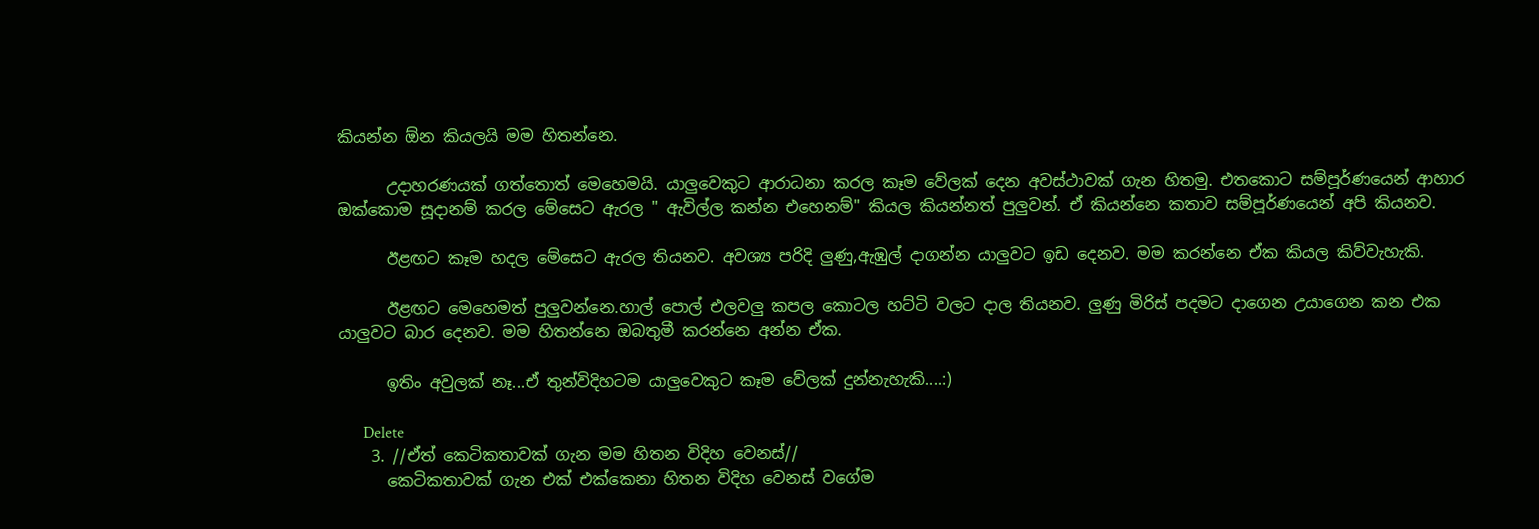කියන්න ඕන කියලයි මම හිතන්නෙ.

      උදාහරණයක් ගත්තොත් මෙහෙමයි. යාලුවෙකුට ආරාධනා කරල කෑම වේලක් දෙන අවස්ථාවක් ගැන හිතමු. එතකොට සම්පූර්ණයෙන් ආහාර ඔක්කොම සූදානම් කරල මේසෙට ඇරල " ඇවිල්ල කන්න එහෙනම්" කියල කියන්නත් පුලුවන්. ඒ කියන්නෙ කතාව සම්පූර්ණයෙන් අපි කියනව.

      ඊළඟට කෑම හදල මේසෙට ඇරල තියනව. අවශ්‍ය පරිදි ලුණු,ඇඹුල් දාගන්න යාලුවට ඉඩ දෙනව. මම කරන්නෙ ඒක කියල කිව්වැහැකි.

      ඊළඟට මෙහෙමත් පුලුවන්නෙ.හාල් පොල් එලවලු කපල කොටල හට්ටි වලට දාල තියනව. ලුණු මිරිස් පදමට දාගෙන උයාගෙන කන එක යාලුවට බාර දෙනව. මම හිතන්නෙ ඔබතුමී කරන්නෙ අන්න ඒක.

      ඉතිං අවුලක් නෑ...ඒ තුන්විදිහටම යාලුවෙකුට කෑම වේලක් දුන්නැහැකි....:)

      Delete
    3. //ඒත් කෙටිකතාවක් ගැන මම හිතන විදිහ වෙනස්//
      කෙටිකතාවක් ගැන එක් එක්කෙනා හිතන විදිහ වෙනස් වගේම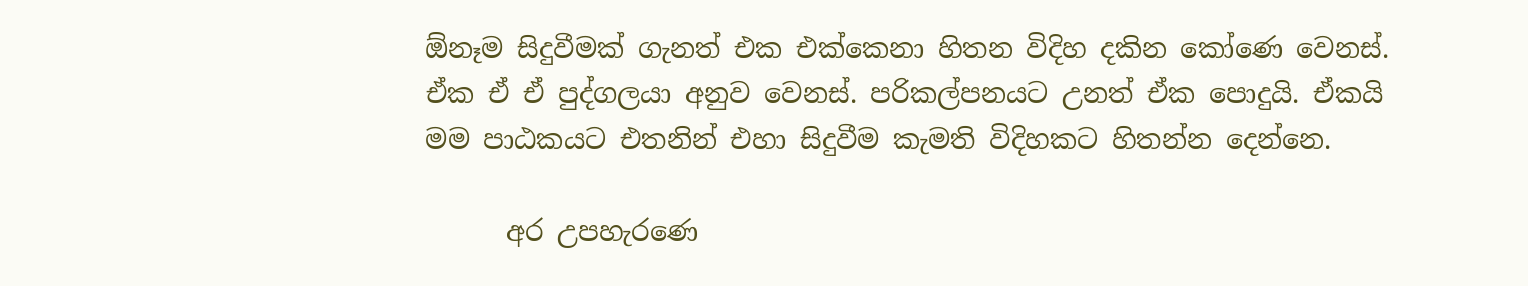ඕනෑම සිදුවීමක් ගැනත් එක එක්කෙනා හිතන විදිහ දකින කෝණෙ වෙනස්. ඒක ඒ ඒ පුද්ගලයා අනුව වෙනස්. පරිකල්පනයට උනත් ඒක පොදුයි. ඒකයි මම පාඨකයට එතනින් එහා සිදුවීම කැමති විදිහකට හිතන්න දෙන්නෙ.

      අර උපහැරණෙ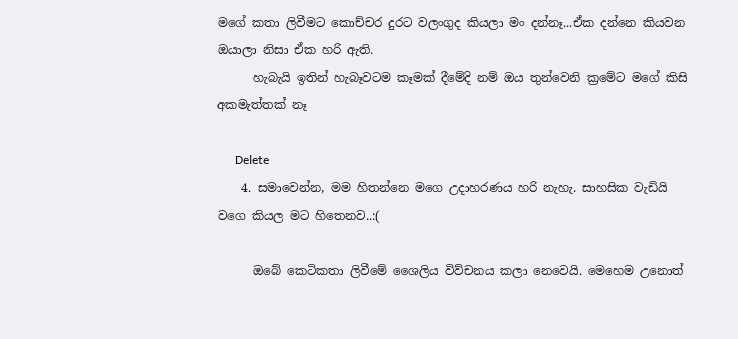මගේ කතා ලිවීමට කොච්චර දුරට වලංගුද කියලා මං දන්නෑ...ඒක දන්නෙ කියවන ඔයාලා නිසා ඒක හරි ඇති.
      හැබැයි ඉතින් හැබෑවටම කෑමක් දීමේදි නම් ඔය තුන්වෙනි ක්‍රමේට මගේ කිසි අකමැත්තක් නෑ

      Delete
    4. සමාවෙන්න, මම හිතන්නෙ මගෙ උදාහරණය හරි නැහැ. සාහසික වැඩියි වගෙ කියල මට හිතෙනව..:(

      ඔබේ කෙටිකතා ලිවීමේ ශෛලිය විව්චනය කලා නෙවෙයි. මෙහෙම උනොත්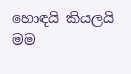හොඳයි කියලයි මම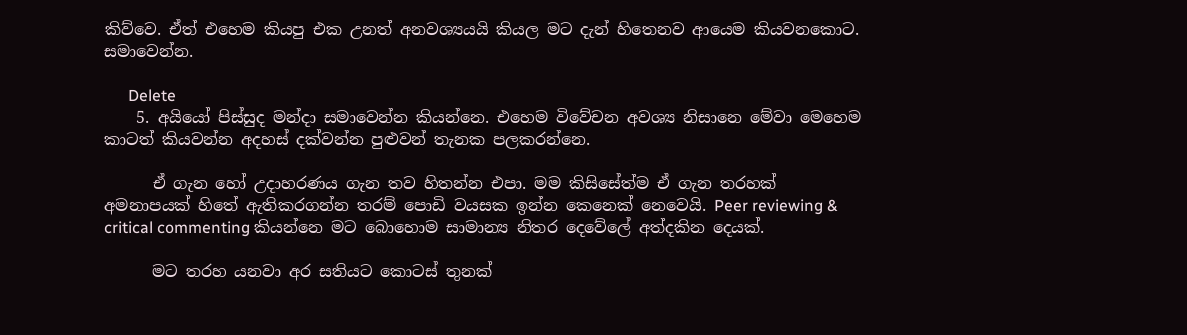කිව්වෙ. ඒත් එහෙම කියපු එක උනත් අනවශ්‍යයයි කියල මට දැන් හිතෙනව ආයෙම කියවනකොට. සමාවෙන්න.

      Delete
    5. අයියෝ පිස්සුද මන්දා සමාවෙන්න කියන්නෙ. එහෙම විවේචන අවශ්‍ය නිසානෙ මේවා මෙහෙම කාටත් කියවන්න අදහස් දක්වන්න පුළුවන් තැනක පලකරන්නෙ.

      ඒ ගැන හෝ උදාහරණය ගැන තව හිතන්න එපා. මම කිසිසේත්ම ඒ ගැන තරහක් අමනාපයක් හිතේ ඇතිකරගන්න තරම් පොඩි වයසක ඉන්න කෙනෙක් නෙවෙයි. Peer reviewing & critical commenting කියන්නෙ මට බොහොම සාමාන්‍ය නිතර දෙවේලේ අත්දකින දෙයක්.

      මට තරහ යනවා අර සතියට කොටස් තුනක්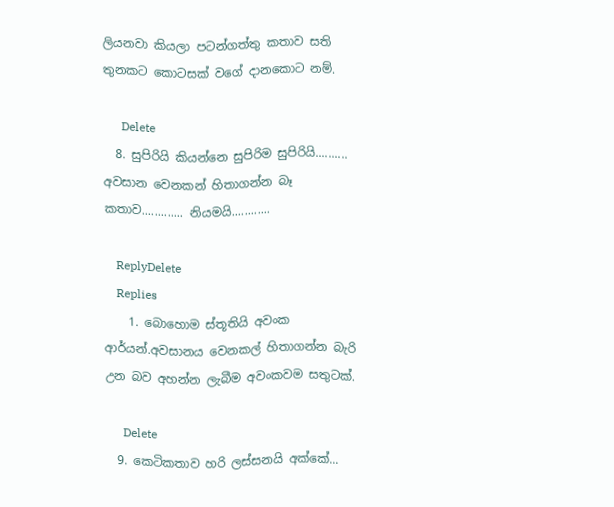ලියනවා කියලා පටන්ගත්තු කතාව සති තුනකට කොටසක් වගේ දානකොට නම්.

      Delete
  8. සුපිරියි කියන්නෙ සුපිරිම සුපිරියි.......... අවසාන වෙනකන් හිතාගන්න බෑ කතාව............. නියමයි............

    ReplyDelete
    Replies
    1. බොහොම ස්තූතියි අවංක ආර්යන්.අවසානය වෙනකල් හිතාගන්න බැරි උන බව අහන්න ලැබීම අවංකවම සතුටක්.

      Delete
  9. කෙටිකතාව හරි ලස්සනයි අක්කේ...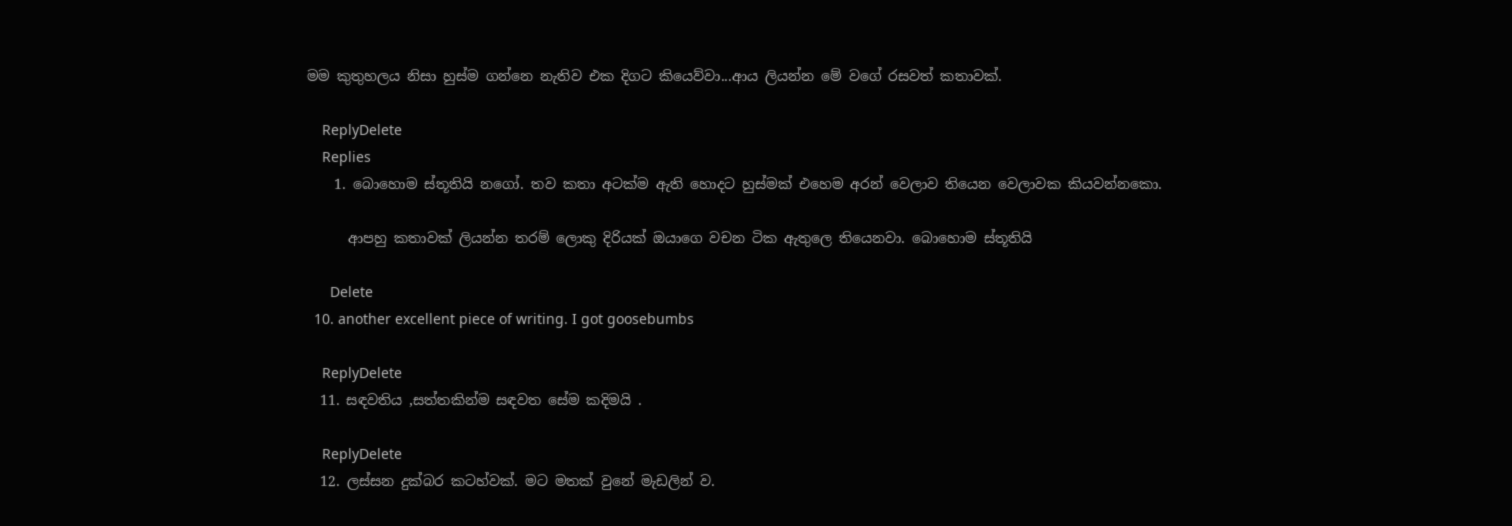මම කුතුහලය නිසා හුස්ම ගන්නෙ නැතිව එක දිගට කියෙව්වා...ආය ලියන්න මේ වගේ රසවත් කතාවක්.

    ReplyDelete
    Replies
    1. බොහොම ස්තූතියි නගෝ. තව කතා අටක්ම ඇති හොදට හුස්මක් එහෙම අරන් වෙලාව තියෙන වෙලාවක කියවන්නකො.

      ආපහු කතාවක් ලියන්න තරම් ලොකු දිරියක් ඔයාගෙ වචන ටික ඇතුලෙ තියෙනවා. බොහොම ස්තූතියි

      Delete
  10. another excellent piece of writing. I got goosebumbs

    ReplyDelete
  11. සඳවතිය ,සත්තකින්ම සඳවත සේම කදිමයි .

    ReplyDelete
  12. ලස්සන දුක්බර කටහ්වක්. මට මතක් වුනේ මැඩලින් ව.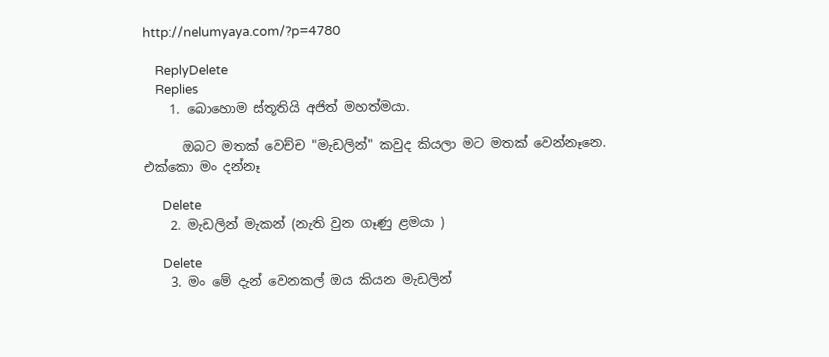http://nelumyaya.com/?p=4780

    ReplyDelete
    Replies
    1. බොහොම ස්තූතියි අජිත් මහත්මයා.

      ඔබට මතක් වෙච්ච "මැඩලින්" කවුද කියලා මට මතක් වෙන්නෑනෙ. එක්කො මං දන්නෑ

      Delete
    2. මැඩලින් මැකන් (නැති වුන ගෑණු ළමයා )

      Delete
    3. මං මේ දැන් වෙනකල් ඔය කියන මැඩලින්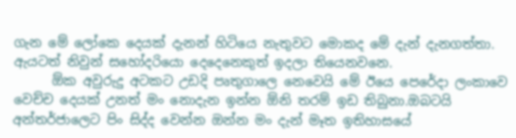ගැන මේ ලෝකෙ දෙයක් දැනන් හිටියෙ නැතුවට මොකද මේ දැන් දැනගත්තා. ඇයටත් නිවුන් සහෝදරියො දෙදෙනෙකුත් ඉදලා තියෙනවනෙ.
      ඕක අවුරුදු අටකට උඩදි පෘතුගාලෙ නෙවෙයි මේ ඊයෙ පෙරේදා ලංකාවෙ වෙච්ච දෙයක් උනත් මං නොදැන ඉන්න ඕනි තරම් ඉඩ තිබුනා.ඔබටයි අන්තර්ජාලෙට පිං සිද්ද වෙන්න ඔන්න මං දැන් මෑත ඉතිහාසයේ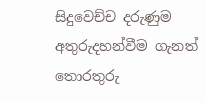සිදුවෙච්ච දරුණුම අතුරුදහන්වීම ගැනත් තොරතුරු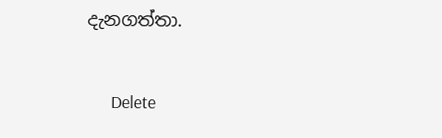දැනගත්තා.

      Delete